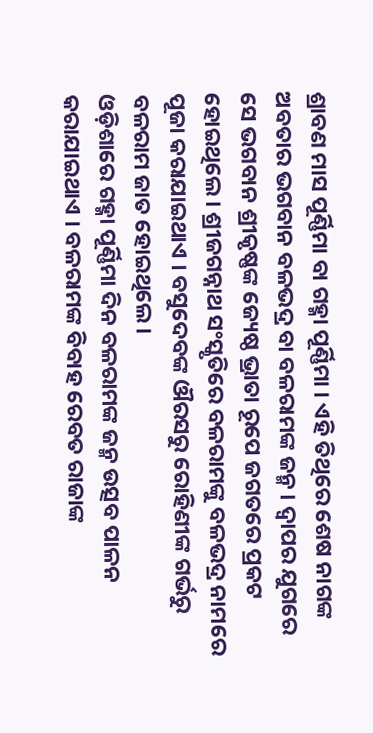ଶ୍ରାବଣ ମାସ ପୂର୍ଣ୍ଣିମା ବା ଗହ୍ମା ପୂର୍ଣ୍ଣିମା । ଏହି ତିଥିରେ ଶେଷ ନାଗଙ୍କ ଅବତାର ଭଗବାନ ବଳଭଦ୍ର ବା ବଳରାମଙ୍କ ଜନ୍ମ । ଦ୍ଵାପର ଯୁଗରେ ସେ ଭଗବାନ ଶ୍ରୀକୃଷ୍ଣଙ୍କ ଜ୍ୟେଷ୍ଠ ଭ୍ରାତା ରୂପେ ଜଗତରେ ପ୍ରକଟ ହୋଇଥିଲେ । ଶ୍ରୀଜଗନ୍ନାଥ ସଂସ୍କୃତିରେ ବଳରାମଙ୍କୁ ବଳଭଦ୍ର ନାମରେ ପୂଜା କରାଯାଇଥାଏ । ବସୁଦେବଙ୍କ ଔରସରୁ ରୋହିଣୀଙ୍କ ଗର୍ଭରୁ ବଳରାମ ଜାତ ହୋଇଥିଲେ।
ଓଡ଼ିଶାରେ ଗହ୍ମା ପୂର୍ଣ୍ଣିମା ଦିନ ବଳରାମଙ୍କ ଜନ୍ମ ଉତ୍ସବ ପାଳନ କରାଯାଇଥାଏ । ବଳରାମଙ୍କ ବିବାହ ରେବତ ରାଜାଙ୍କ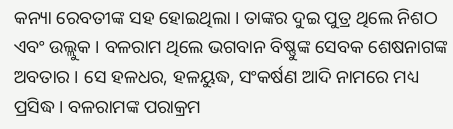କନ୍ୟା ରେବତୀଙ୍କ ସହ ହୋଇଥିଲା । ତାଙ୍କର ଦୁଇ ପୁତ୍ର ଥିଲେ ନିଶଠ ଏବଂ ଉଲ୍ଲୁକ । ବଳରାମ ଥିଲେ ଭଗବାନ ବିଷ୍ଣୁଙ୍କ ସେବକ ଶେଷନାଗଙ୍କ ଅବତାର । ସେ ହଳଧର, ହଳୟୁଦ୍ଧ, ସଂକର୍ଷଣ ଆଦି ନାମରେ ମଧ୍ୟ ପ୍ରସିଦ୍ଧ । ବଳରାମଙ୍କ ପରାକ୍ରମ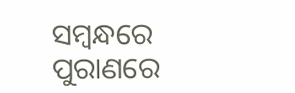ସମ୍ବନ୍ଧରେ ପୁରାଣରେ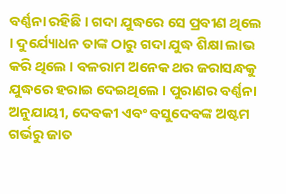ବର୍ଣ୍ଣନା ରହିଛି । ଗଦା ଯୁଦ୍ଧରେ ସେ ପ୍ରବୀଣ ଥିଲେ । ଦୁର୍ଯ୍ୟୋଧନ ତାଙ୍କ ଠାରୁ ଗଦା ଯୁଦ୍ଧ ଶିକ୍ଷା ଲାଭ କରି ଥିଲେ । ବଳରାମ ଅନେକ ଥର ଜରାସନ୍ଧକୁ ଯୁଦ୍ଧରେ ହରାଇ ଦେଇଥିଲେ । ପୁରାଣର ବର୍ଣ୍ଣନା ଅନୁଯାୟୀ, ଦେବକୀ ଏବଂ ବସୁଦେବଙ୍କ ଅଷ୍ଟମ ଗର୍ଭରୁ ଜାତ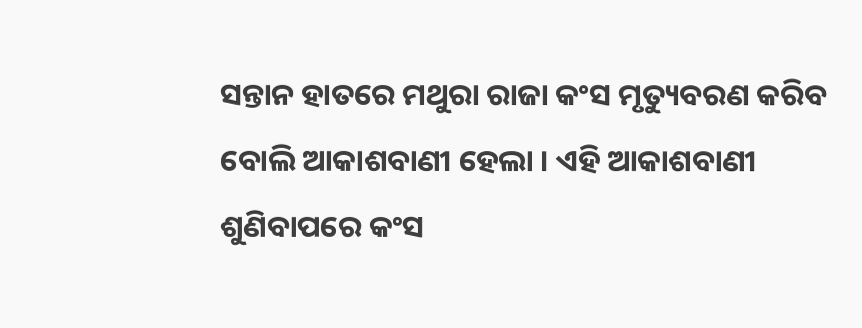ସନ୍ତାନ ହାତରେ ମଥୁରା ରାଜା କଂସ ମୃତ୍ୟୁବରଣ କରିବ ବୋଲି ଆକାଶବାଣୀ ହେଲା । ଏହି ଆକାଶବାଣୀ ଶୁଣିବାପରେ କଂସ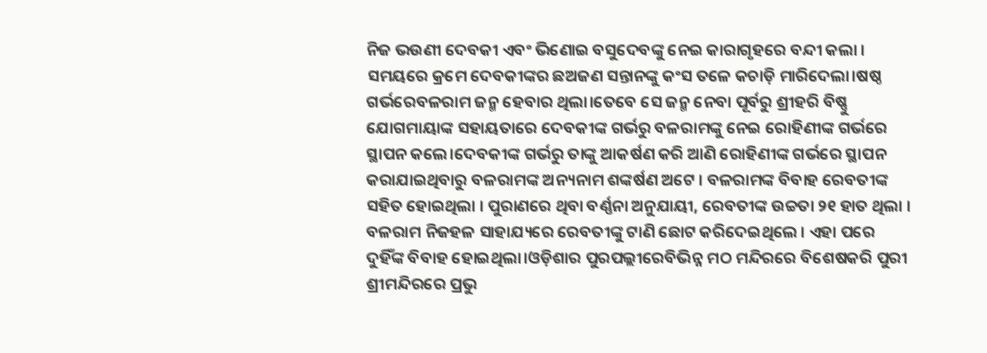ନିଜ ଭଉଣୀ ଦେବକୀ ଏବଂ ଭିଣୋଇ ବସୁଦେବଙ୍କୁ ନେଇ କାରାଗୃହରେ ବନ୍ଦୀ କଲା । ସମୟରେ କ୍ରମେ ଦେବକୀଙ୍କର ଛଅଜଣ ସନ୍ତାନଙ୍କୁ କଂସ ତଳେ କଚାଡ଼ି ମାରିଦେଲା।ଷଷ୍ଠ ଗର୍ଭରେବଳରାମ ଜନ୍ମ ହେବାର ଥିଲା।ତେବେ ସେ ଜନ୍ମ ନେବା ପୂର୍ବରୁ ଶ୍ରୀହରି ବିଷ୍ଣୁ ଯୋଗମାୟାଙ୍କ ସହାୟତାରେ ଦେବକୀଙ୍କ ଗର୍ଭରୁ ବଳରାମଙ୍କୁ ନେଇ ରୋହିଣୀଙ୍କ ଗର୍ଭରେ ସ୍ଥାପନ କଲେ।ଦେବକୀଙ୍କ ଗର୍ଭରୁ ତାଙ୍କୁ ଆକର୍ଷଣ କରି ଆଣି ରୋହିଣୀଙ୍କ ଗର୍ଭରେ ସ୍ଥାପନ କରାଯାଇଥିବାରୁ ବଳରାମଙ୍କ ଅନ୍ୟନାମ ଶଙ୍କର୍ଷଣ ଅଟେ । ବଳରାମଙ୍କ ବିବାହ ରେବତୀଙ୍କ ସହିତ ହୋଇଥିଲା । ପୁରାଣରେ ଥିବା ବର୍ଣ୍ଣନା ଅନୁଯାୟୀ, ରେବତୀଙ୍କ ଉଚ୍ଚତା ୨୧ ହାତ ଥିଲା । ବଳରାମ ନିଜହଳ ସାହାଯ୍ୟରେ ରେବତୀଙ୍କୁ ଟାଣି ଛୋଟ କରିଦେଇଥିଲେ । ଏହା ପରେ ଦୁହିଁଙ୍କ ବିବାହ ହୋଇଥିଲା।ଓଡ଼ିଶାର ପୁରପଲ୍ଲୀରେବିଭିନ୍ନ ମଠ ମନ୍ଦିରରେ ବିଶେଷକରି ପୁରୀ ଶ୍ରୀମନ୍ଦିରରେ ପ୍ରଭୁ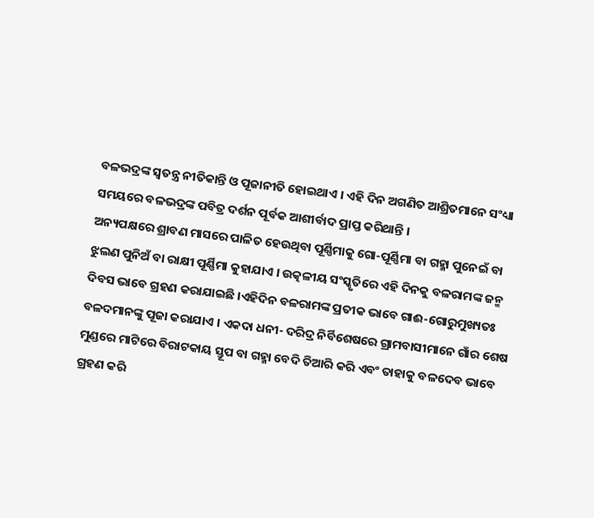ବଳଭଦ୍ରଙ୍କ ସ୍ୱତନ୍ତ୍ର ନୀତିକାନ୍ତି ଓ ପୂଜାନୀତି ହୋଇଥାଏ । ଏହି ଦିନ ଅଗଣିତ ଆଶ୍ରିତମାନେ ସଂଧ୍ୟା ସମୟରେ ବଳଭଦ୍ରଙ୍କ ପବିତ୍ର ଦର୍ଶନ ପୂର୍ବକ ଆଶୀର୍ବାଦ ପ୍ରାପ୍ତ କରିଥାନ୍ତି ।
ଅନ୍ୟପକ୍ଷରେ ଶ୍ରାବଣ ମାସରେ ପାଳିତ ହେଉଥିବା ପୂର୍ଣ୍ଣିମାକୁ ଗୋ-ପୂର୍ଣ୍ଣିମା ବା ଗହ୍ମା ପୁନେଇଁ ବା ଝୁଲଣ ପୁନିଅଁ ବା ରାକ୍ଷୀ ପୂର୍ଣ୍ଣିମା କୁହାଯାଏ । ଉତ୍କଳୀୟ ସଂସ୍କୃତିରେ ଏହି ଦିନକୁ ବଳରାମଙ୍କ ଜନ୍ମ ଦିବସ ଭାବେ ଗ୍ରହଣ କରାଯାଇଛି ।ଏହିଦିନ ବଳରାମଙ୍କ ପ୍ରତୀକ ଭାବେ ଗାଈ-ଗୋରୁମୁଖ୍ୟତଃ ବଳଦମାନଙ୍କୁ ପୂଜା କରାଯାଏ । ଏକଦା ଧନୀ- ଦରିଦ୍ର ନିର୍ବିଶେଷରେ ଗ୍ରାମବାସୀମାନେ ଗାଁର ଶେଷ ମୁଣ୍ଡରେ ମାଟିରେ ବିରାଟକାୟ ସ୍ତୂପ ବା ଗହ୍ମା ବେଦି ତିଆରି କରି ଏବଂ ତାହାକୁ ବଳଦେବ ଭାବେ ଗ୍ରହଣ କରି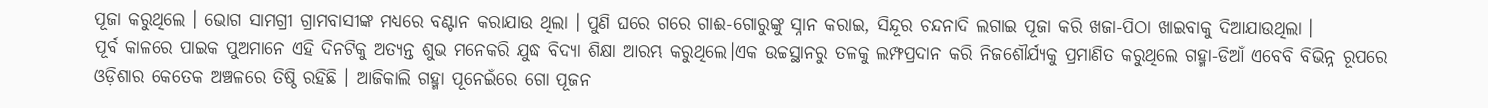ପୂଜା କରୁଥିଲେ । ଭୋଗ ସାମଗ୍ରୀ ଗ୍ରାମବାସୀଙ୍କ ମଧ୍ୟରେ ବଣ୍ଟାନ କରାଯାଉ ଥିଲା । ପୁଣି ଘରେ ଗରେ ଗାଈ-ଗୋରୁଙ୍କୁ ସ୍ନାନ କରାଇ, ସିନ୍ଦୂର ଚନ୍ଦନାଦି ଲଗାଇ ପୂଜା କରି ଖଜା-ପିଠା ଖାଇବାକୁ ଦିଆଯାଉଥିଲା ।
ପୂର୍ବ କାଳରେ ପାଇକ ପୁଅମାନେ ଏହି ଦିନଟିକୁ ଅତ୍ୟନ୍ତ ଶୁଭ ମନେକରି ଯୁଦ୍ଧ ବିଦ୍ୟା ଶିକ୍ଷା ଆରମ୍ଭ କରୁଥିଲେ।ଏକ ଉଚ୍ଚସ୍ଥାନରୁ ତଳକୁ ଲମ୍ଫପ୍ରଦାନ କରି ନିଜଶୌର୍ଯ୍ୟକୁ ପ୍ରମାଣିତ କରୁଥିଲେ ଗହ୍ମା-ଡିଆଁ ଏବେବି ବିଭିନ୍ନ ରୂପରେ ଓଡ଼ିଶାର କେତେକ ଅଞ୍ଚଳରେ ତିଷ୍ଠି ରହିଛି । ଆଜିକାଲି ଗହ୍ମା ପୂନେଇଁରେ ଗୋ ପୂଜନ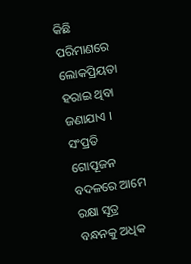କିଛି ପରିମାଣରେ ଲୋକପ୍ରିୟତା ହରାଇ ଥିବା ଜଣାଯାଏ । ସଂପ୍ରତି ଗୋପୂଜନ ବଦଳରେ ଆମେ ରକ୍ଷା ସୂତ୍ର ବନ୍ଧନକୁ ଅଧିକ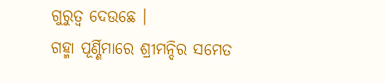ଗୁରୁତ୍ୱ ଦେଉଛେ ।
ଗହ୍ମା ପୂର୍ଣ୍ଣିମାରେ ଶ୍ରୀମନ୍ଦିର ସମେତ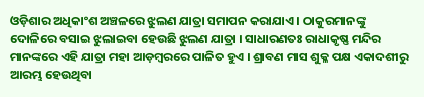ଓଡ଼ିଶାର ଅଧିକାଂଶ ଅଞ୍ଚଳରେ ଝୁଲଣ ଯାତ୍ରା ସମାପନ କରାଯାଏ । ଠାକୁରମାନଙ୍କୁ ଦୋଳିରେ ବସାଇ ଝୁଲାଇବା ହେଉଛି ଝୁଲଣ ଯାତ୍ରା । ସାଧାରଣତଃ ରାଧାକୃଷ୍ଣ ମନ୍ଦିର ମାନଙ୍କରେ ଏହି ଯାତ୍ରା ମହା ଆଡ଼ମ୍ବରରେ ପାଳିତ ହୁଏ । ଶ୍ରାବଣ ମାସ ଶୁକ୍ଳ ପକ୍ଷ ଏକାଦଶୀରୁ ଆରମ୍ଭ ହେଉଥିବା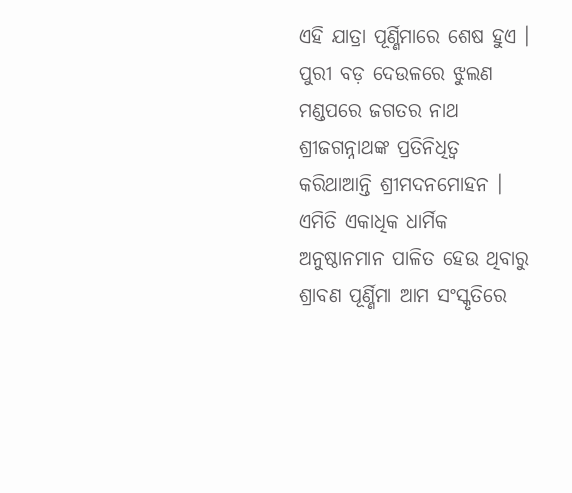ଏହି ଯାତ୍ରା ପୂର୍ଣ୍ଣିମାରେ ଶେଷ ହୁଏ । ପୁରୀ ବଡ଼ ଦେଉଳରେ ଝୁଲଣ ମଣ୍ଡପରେ ଜଗତର ନାଥ ଶ୍ରୀଜଗନ୍ନାଥଙ୍କ ପ୍ରତିନିଧିତ୍ୱ କରିଥାଆନ୍ତି ଶ୍ରୀମଦନମୋହନ । ଏମିତି ଏକାଧିକ ଧାର୍ମିକ ଅନୁଷ୍ଠାନମାନ ପାଳିତ ହେଉ ଥିବାରୁ ଶ୍ରାବଣ ପୂର୍ଣ୍ଣିମା ଆମ ସଂସ୍କୃତିରେ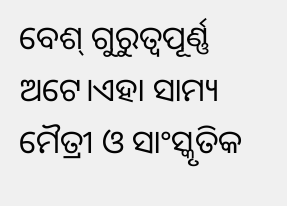ବେଶ୍ ଗୁରୁତ୍ୱପୂର୍ଣ୍ଣ ଅଟେ।ଏହା ସାମ୍ୟ ମୈତ୍ରୀ ଓ ସାଂସ୍କୃତିକ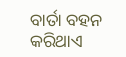ବାର୍ତା ବହନ କରିଥାଏ